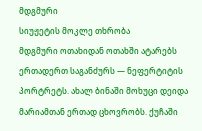მდგმური
სიუჟეტის მოკლე თხრობა
მდგმური ოთახიდან ოთახში ატარებს ერთადერთ საგანძურს — ნეფერტიტის პორტრეტს. ახალ ბინაში მოხუცი დეიდა მარიამთან ერთად ცხოვრობს. ქუჩაში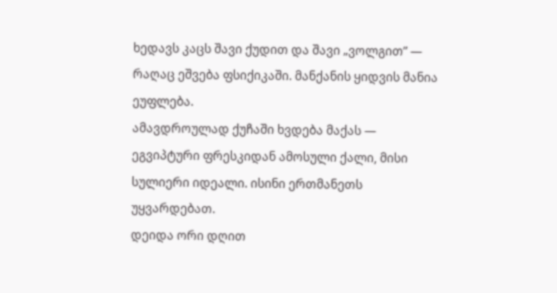ხედავს კაცს შავი ქუდით და შავი „ვოლგით” — რაღაც ეშვება ფსიქიკაში. მანქანის ყიდვის მანია ეუფლება.
ამავდროულად ქუჩაში ხვდება მაქას — ეგვიპტური ფრესკიდან ამოსული ქალი, მისი სულიერი იდეალი. ისინი ერთმანეთს უყვარდებათ.
დეიდა ორი დღით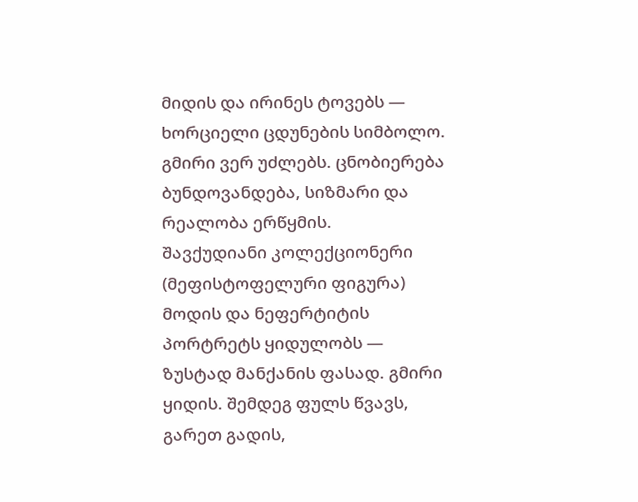მიდის და ირინეს ტოვებს — ხორციელი ცდუნების სიმბოლო. გმირი ვერ უძლებს. ცნობიერება ბუნდოვანდება, სიზმარი და რეალობა ერწყმის.
შავქუდიანი კოლექციონერი (მეფისტოფელური ფიგურა) მოდის და ნეფერტიტის პორტრეტს ყიდულობს — ზუსტად მანქანის ფასად. გმირი ყიდის. შემდეგ ფულს წვავს, გარეთ გადის,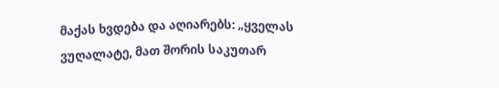მაქას ხვდება და აღიარებს: „ყველას ვუღალატე, მათ შორის საკუთარ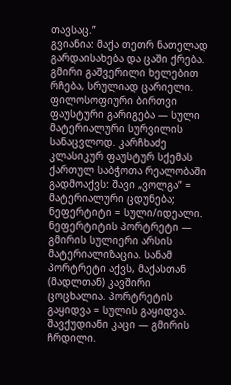თავსაც.”
გვიანია: მაქა თეთრ ნათელად გარდაისახება და ცაში ქრება. გმირი გაშვერილი ხელებით რჩება, სრულიად ცარიელი.
ფილოსოფიური ბირთვი
ფაუსტური გარიგება — სული მატერიალური სურვილის სანაცვლოდ. კარჩხაძე კლასიკურ ფაუსტურ სქემას ქართულ საბჭოთა რეალობაში გადმოაქვს: შავი „ვოლგა” = მატერიალური ცდუნება; ნეფერტიტი = სული/იდეალი.
ნეფერტიტის პორტრეტი — გმირის სულიერი არსის მატერიალიზაცია. სანამ პორტრეტი აქვს, მაქასთან (მადლთან) კავშირი ცოცხალია. პორტრეტის გაყიდვა = სულის გაყიდვა.
შავქუდიანი კაცი — გმირის ჩრდილი.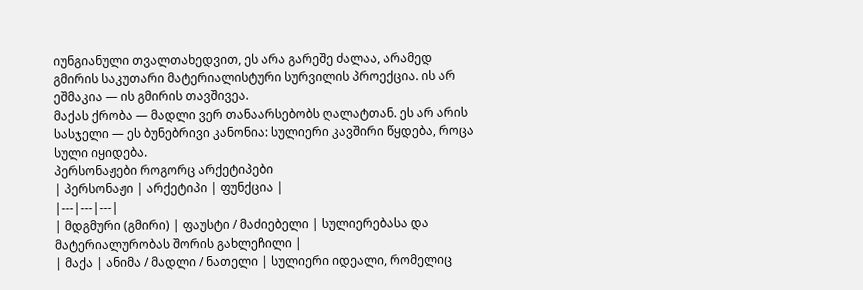იუნგიანული თვალთახედვით, ეს არა გარეშე ძალაა, არამედ გმირის საკუთარი მატერიალისტური სურვილის პროექცია. ის არ ეშმაკია — ის გმირის თავშივეა.
მაქას ქრობა — მადლი ვერ თანაარსებობს ღალატთან. ეს არ არის სასჯელი — ეს ბუნებრივი კანონია: სულიერი კავშირი წყდება, როცა სული იყიდება.
პერსონაჟები როგორც არქეტიპები
| პერსონაჟი | არქეტიპი | ფუნქცია |
|---|---|---|
| მდგმური (გმირი) | ფაუსტი / მაძიებელი | სულიერებასა და მატერიალურობას შორის გახლეჩილი |
| მაქა | ანიმა / მადლი / ნათელი | სულიერი იდეალი, რომელიც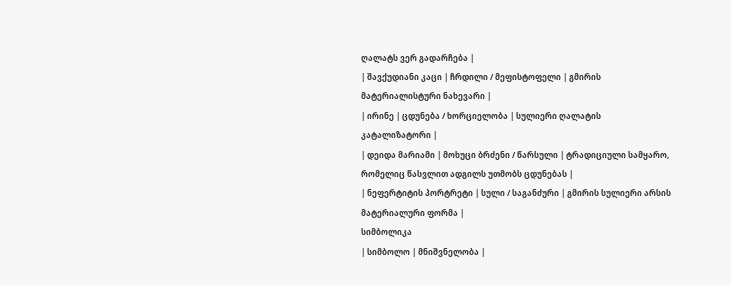ღალატს ვერ გადარჩება |
| შავქუდიანი კაცი | ჩრდილი / მეფისტოფელი | გმირის მატერიალისტური ნახევარი |
| ირინე | ცდუნება / ხორციელობა | სულიერი ღალატის კატალიზატორი |
| დეიდა მარიამი | მოხუცი ბრძენი / წარსული | ტრადიციული სამყარო, რომელიც წასვლით ადგილს უთმობს ცდუნებას |
| ნეფერტიტის პორტრეტი | სული / საგანძური | გმირის სულიერი არსის მატერიალური ფორმა |
სიმბოლიკა
| სიმბოლო | მნიშვნელობა |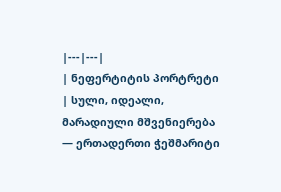|---|---|
| ნეფერტიტის პორტრეტი | სული, იდეალი, მარადიული მშვენიერება — ერთადერთი ჭეშმარიტი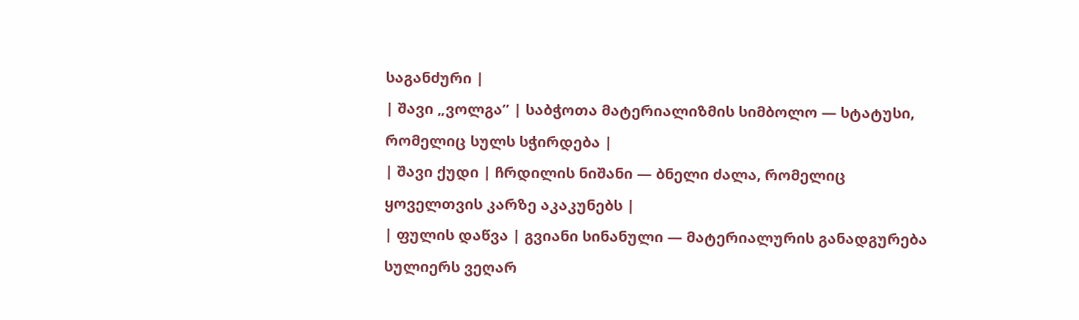საგანძური |
| შავი „ვოლგა” | საბჭოთა მატერიალიზმის სიმბოლო — სტატუსი, რომელიც სულს სჭირდება |
| შავი ქუდი | ჩრდილის ნიშანი — ბნელი ძალა, რომელიც ყოველთვის კარზე აკაკუნებს |
| ფულის დაწვა | გვიანი სინანული — მატერიალურის განადგურება სულიერს ვეღარ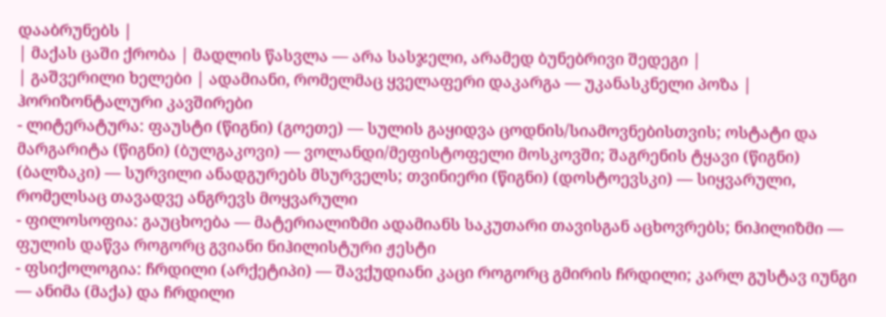დააბრუნებს |
| მაქას ცაში ქრობა | მადლის წასვლა — არა სასჯელი, არამედ ბუნებრივი შედეგი |
| გაშვერილი ხელები | ადამიანი, რომელმაც ყველაფერი დაკარგა — უკანასკნელი პოზა |
ჰორიზონტალური კავშირები
- ლიტერატურა: ფაუსტი (წიგნი) (გოეთე) — სულის გაყიდვა ცოდნის/სიამოვნებისთვის; ოსტატი და მარგარიტა (წიგნი) (ბულგაკოვი) — ვოლანდი/მეფისტოფელი მოსკოვში; შაგრენის ტყავი (წიგნი) (ბალზაკი) — სურვილი ანადგურებს მსურველს; თვინიერი (წიგნი) (დოსტოევსკი) — სიყვარული, რომელსაც თავადვე ანგრევს მოყვარული
- ფილოსოფია: გაუცხოება — მატერიალიზმი ადამიანს საკუთარი თავისგან აცხოვრებს; ნიჰილიზმი — ფულის დაწვა როგორც გვიანი ნიჰილისტური ჟესტი
- ფსიქოლოგია: ჩრდილი (არქეტიპი) — შავქუდიანი კაცი როგორც გმირის ჩრდილი; კარლ გუსტავ იუნგი — ანიმა (მაქა) და ჩრდილი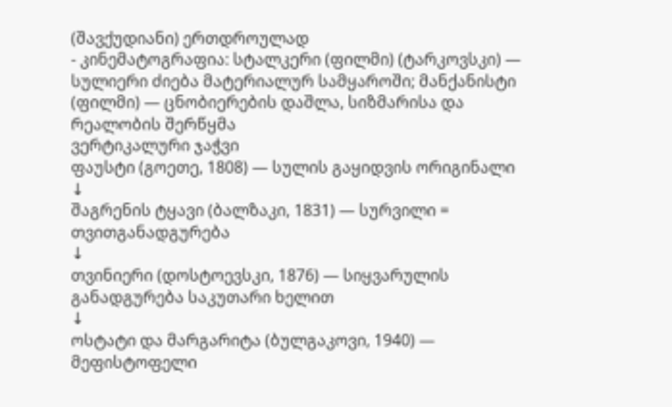(შავქუდიანი) ერთდროულად
- კინემატოგრაფია: სტალკერი (ფილმი) (ტარკოვსკი) — სულიერი ძიება მატერიალურ სამყაროში; მანქანისტი (ფილმი) — ცნობიერების დაშლა, სიზმარისა და რეალობის შერწყმა
ვერტიკალური ჯაჭვი
ფაუსტი (გოეთე, 1808) — სულის გაყიდვის ორიგინალი
↓
შაგრენის ტყავი (ბალზაკი, 1831) — სურვილი = თვითგანადგურება
↓
თვინიერი (დოსტოევსკი, 1876) — სიყვარულის განადგურება საკუთარი ხელით
↓
ოსტატი და მარგარიტა (ბულგაკოვი, 1940) — მეფისტოფელი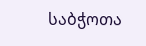საბჭოთა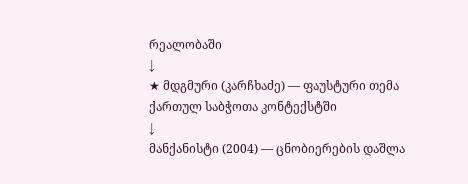რეალობაში
↓
★ მდგმური (კარჩხაძე) — ფაუსტური თემა ქართულ საბჭოთა კონტექსტში
↓
მანქანისტი (2004) — ცნობიერების დაშლა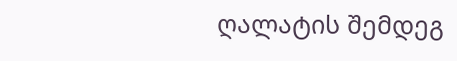ღალატის შემდეგ